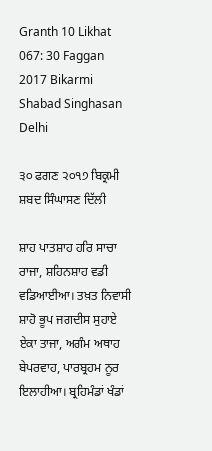Granth 10 Likhat 067: 30 Faggan 2017 Bikarmi Shabad Singhasan Delhi

੩੦ ਫਗਣ ੨੦੧੭ ਬਿਕ੍ਰਮੀ ਸ਼ਬਦ ਸਿੰਘਾਸਣ ਦਿੱਲੀ

ਸ਼ਾਹ ਪਾਤਸ਼ਾਹ ਹਰਿ ਸਾਚਾ ਰਾਜਾ, ਸ਼ਹਿਨਸ਼ਾਹ ਵਡੀ ਵਡਿਆਈਆ। ਤਖ਼ਤ ਨਿਵਾਸੀ ਸ਼ਾਹੋ ਭੂਪ ਜਗਦੀਸ ਸੁਹਾਏ ਏਕਾ ਤਾਜਾ, ਅਗੰਮ ਅਥਾਹ ਬੇਪਰਵਾਹ, ਪਾਰਬ੍ਰਹਮ ਨੂਰ ਇਲਾਹੀਆ। ਬ੍ਰਹਿਮੰਡਾਂ ਖੰਡਾਂ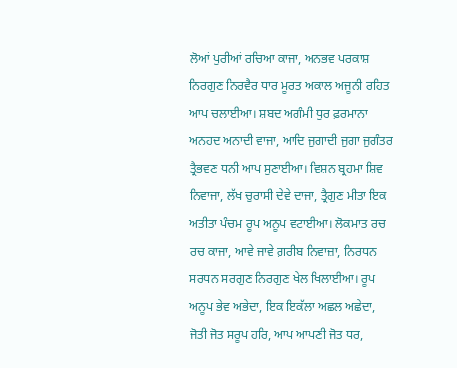ਲੋਆਂ ਪੁਰੀਆਂ ਰਚਿਆ ਕਾਜਾ, ਅਨਭਵ ਪਰਕਾਸ਼ ਨਿਰਗੁਣ ਨਿਰਵੈਰ ਧਾਰ ਮੂਰਤ ਅਕਾਲ ਅਜੂਨੀ ਰਹਿਤ ਆਪ ਚਲਾਈਆ। ਸ਼ਬਦ ਅਗੰਮੀ ਧੁਰ ਫ਼ਰਮਾਨਾ ਅਨਹਦ ਅਨਾਦੀ ਵਾਜਾ, ਆਦਿ ਜੁਗਾਦੀ ਜੁਗਾ ਜੁਗੰਤਰ ਤ੍ਰੈਭਵਣ ਧਨੀ ਆਪ ਸੁਣਾਈਆ। ਵਿਸ਼ਨ ਬ੍ਰਹਮਾ ਸ਼ਿਵ ਨਿਵਾਜਾ, ਲੱਖ ਚੁਰਾਸੀ ਦੇਵੇ ਦਾਜਾ, ਤ੍ਰੈਗੁਣ ਮੀਤਾ ਇਕ ਅਤੀਤਾ ਪੰਚਮ ਰੂਪ ਅਨੂਪ ਵਟਾਈਆ। ਲੋਕਮਾਤ ਰਚ ਰਚ ਕਾਜਾ, ਆਵੇ ਜਾਵੇ ਗ਼ਰੀਬ ਨਿਵਾਜ਼ਾ, ਨਿਰਧਨ ਸਰਧਨ ਸਰਗੁਣ ਨਿਰਗੁਣ ਖੇਲ ਖਿਲਾਈਆ। ਰੂਪ ਅਨੂਪ ਭੇਵ ਅਭੇਦਾ, ਇਕ ਇਕੱਲਾ ਅਛਲ ਅਛੇਦਾ, ਜੋਤੀ ਜੋਤ ਸਰੂਪ ਹਰਿ, ਆਪ ਆਪਣੀ ਜੋਤ ਧਰ,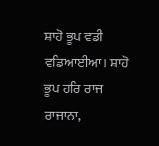ਸ਼ਾਹੋ ਭੂਪ ਵਡੀ ਵਡਿਆਈਆ। ਸ਼ਾਹੋ ਭੂਪ ਹਰਿ ਰਾਜ ਰਾਜਾਨਾ,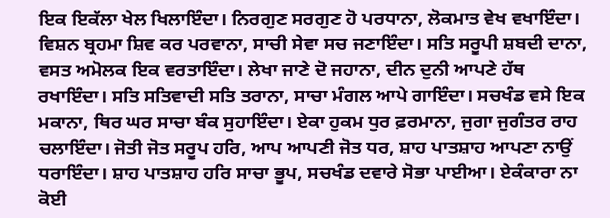ਇਕ ਇਕੱਲਾ ਖੇਲ ਖਿਲਾਇੰਦਾ। ਨਿਰਗੁਣ ਸਰਗੁਣ ਹੋ ਪਰਧਾਨਾ, ਲੋਕਮਾਤ ਵੇਖ ਵਖਾਇੰਦਾ। ਵਿਸ਼ਨ ਬ੍ਰਹਮਾ ਸ਼ਿਵ ਕਰ ਪਰਵਾਨਾ, ਸਾਚੀ ਸੇਵਾ ਸਚ ਜਣਾਇੰਦਾ। ਸਤਿ ਸਰੂਪੀ ਸ਼ਬਦੀ ਦਾਨਾ, ਵਸਤ ਅਮੋਲਕ ਇਕ ਵਰਤਾਇੰਦਾ। ਲੇਖਾ ਜਾਣੇ ਦੋ ਜਹਾਨਾ, ਦੀਨ ਦੁਨੀ ਆਪਣੇ ਹੱਥ ਰਖਾਇੰਦਾ। ਸਤਿ ਸਤਿਵਾਦੀ ਸਤਿ ਤਰਾਨਾ, ਸਾਚਾ ਮੰਗਲ ਆਪੇ ਗਾਇੰਦਾ। ਸਚਖੰਡ ਵਸੇ ਇਕ ਮਕਾਨਾ, ਥਿਰ ਘਰ ਸਾਚਾ ਬੰਕ ਸੁਹਾਇੰਦਾ। ਏਕਾ ਹੁਕਮ ਧੁਰ ਫ਼ਰਮਾਨਾ, ਜੁਗਾ ਜੁਗੰਤਰ ਰਾਹ ਚਲਾਇੰਦਾ। ਜੋਤੀ ਜੋਤ ਸਰੂਪ ਹਰਿ, ਆਪ ਆਪਣੀ ਜੋਤ ਧਰ, ਸ਼ਾਹ ਪਾਤਸ਼ਾਹ ਆਪਣਾ ਨਾਉਂ ਧਰਾਇੰਦਾ। ਸ਼ਾਹ ਪਾਤਸ਼ਾਹ ਹਰਿ ਸਾਚਾ ਭੂਪ, ਸਚਖੰਡ ਦਵਾਰੇ ਸੋਭਾ ਪਾਈਆ। ਏਕੰਕਾਰਾ ਨਾ ਕੋਈ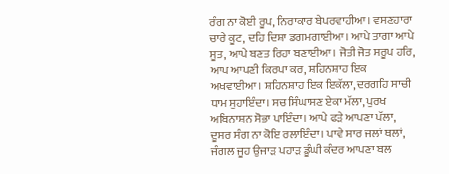ਰੰਗ ਨਾ ਕੋਈ ਰੂਪ, ਨਿਰਾਕਾਰ ਬੇਪਰਵਾਹੀਆ। ਵਸਣਹਾਰਾ ਚਾਰੇ ਕੂਟ, ਦਹਿ ਦਿਸ਼ਾ ਡਗਮਗਾਈਆ। ਆਪੇ ਤਾਗਾ ਆਪੇ ਸੂਤ, ਆਪੇ ਬਣਤ ਰਿਹਾ ਬਣਾਈਆ। ਜੋਤੀ ਜੋਤ ਸਰੂਪ ਹਰਿ, ਆਪ ਆਪਣੀ ਕਿਰਪਾ ਕਰ, ਸ਼ਹਿਨਸ਼ਾਹ ਇਕ ਅਖਵਾਈਆ। ਸ਼ਹਿਨਸ਼ਾਹ ਇਕ ਇਕੱਲਾ, ਦਰਗਹਿ ਸਾਚੀ ਧਾਮ ਸੁਹਾਇੰਦਾ। ਸਚ ਸਿੰਘਾਸਣ ਏਕਾ ਮੱਲਾ, ਪੁਰਖ ਅਬਿਨਾਸ਼ਨ ਸੋਭਾ ਪਾਇੰਦਾ। ਆਪੇ ਫੜੇ ਆਪਣਾ ਪੱਲਾ, ਦੂਸਰ ਸੰਗ ਨਾ ਕੋਇ ਰਲਾਇੰਦਾ। ਪਾਵੇ ਸਾਰ ਜਲਾਂ ਥਲਾਂ, ਜੰਗਲ ਜੂਹ ਉਜਾੜ ਪਹਾੜ ਡੂੰਘੀ ਕੰਦਰ ਆਪਣਾ ਬਲ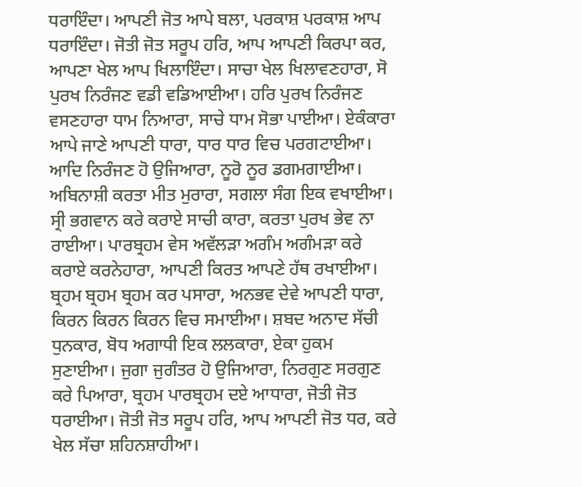ਧਰਾਇੰਦਾ। ਆਪਣੀ ਜੋਤ ਆਪੇ ਬਲਾ, ਪਰਕਾਸ਼ ਪਰਕਾਸ਼ ਆਪ ਧਰਾਇੰਦਾ। ਜੋਤੀ ਜੋਤ ਸਰੂਪ ਹਰਿ, ਆਪ ਆਪਣੀ ਕਿਰਪਾ ਕਰ, ਆਪਣਾ ਖੇਲ ਆਪ ਖਿਲਾਇੰਦਾ। ਸਾਚਾ ਖੇਲ ਖਿਲਾਵਣਹਾਰਾ, ਸੋ ਪੁਰਖ ਨਿਰੰਜਣ ਵਡੀ ਵਡਿਆਈਆ। ਹਰਿ ਪੁਰਖ ਨਿਰੰਜਣ ਵਸਣਹਾਰਾ ਧਾਮ ਨਿਆਰਾ, ਸਾਚੇ ਧਾਮ ਸੋਭਾ ਪਾਈਆ। ਏਕੰਕਾਰਾ ਆਪੇ ਜਾਣੇ ਆਪਣੀ ਧਾਰਾ, ਧਾਰ ਧਾਰ ਵਿਚ ਪਰਗਟਾਈਆ। ਆਦਿ ਨਿਰੰਜਣ ਹੋ ਉਜਿਆਰਾ, ਨੂਰੋ ਨੂਰ ਡਗਮਗਾਈਆ। ਅਬਿਨਾਸ਼ੀ ਕਰਤਾ ਮੀਤ ਮੁਰਾਰਾ, ਸਗਲਾ ਸੰਗ ਇਕ ਵਖਾਈਆ। ਸ੍ਰੀ ਭਗਵਾਨ ਕਰੇ ਕਰਾਏ ਸਾਚੀ ਕਾਰਾ, ਕਰਤਾ ਪੁਰਖ ਭੇਵ ਨਾ ਰਾਈਆ। ਪਾਰਬ੍ਰਹਮ ਵੇਸ ਅਵੱਲੜਾ ਅਗੰਮ ਅਗੰਮੜਾ ਕਰੇ ਕਰਾਏ ਕਰਨੇਹਾਰਾ, ਆਪਣੀ ਕਿਰਤ ਆਪਣੇ ਹੱਥ ਰਖਾਈਆ। ਬ੍ਰਹਮ ਬ੍ਰਹਮ ਬ੍ਰਹਮ ਕਰ ਪਸਾਰਾ, ਅਨਭਵ ਦੇਵੇ ਆਪਣੀ ਧਾਰਾ, ਕਿਰਨ ਕਿਰਨ ਕਿਰਨ ਵਿਚ ਸਮਾਈਆ। ਸ਼ਬਦ ਅਨਾਦ ਸੱਚੀ ਧੁਨਕਾਰ, ਬੋਧ ਅਗਾਧੀ ਇਕ ਲਲਕਾਰਾ, ਏਕਾ ਹੁਕਮ ਸੁਣਾਈਆ। ਜੁਗਾ ਜੁਗੰਤਰ ਹੋ ਉਜਿਆਰਾ, ਨਿਰਗੁਣ ਸਰਗੁਣ ਕਰੇ ਪਿਆਰਾ, ਬ੍ਰਹਮ ਪਾਰਬ੍ਰਹਮ ਦਏ ਆਧਾਰਾ, ਜੋਤੀ ਜੋਤ ਧਰਾਈਆ। ਜੋਤੀ ਜੋਤ ਸਰੂਪ ਹਰਿ, ਆਪ ਆਪਣੀ ਜੋਤ ਧਰ, ਕਰੇ ਖੇਲ ਸੱਚਾ ਸ਼ਹਿਨਸ਼ਾਹੀਆ।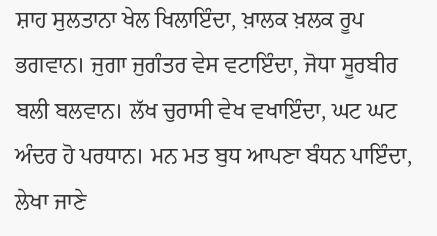ਸ਼ਾਹ ਸੁਲਤਾਨਾ ਖੇਲ ਖਿਲਾਇੰਦਾ, ਖ਼ਾਲਕ ਖ਼ਲਕ ਰੂਪ ਭਗਵਾਨ। ਜੁਗਾ ਜੁਗੰਤਰ ਵੇਸ ਵਟਾਇੰਦਾ, ਜੋਧਾ ਸੂਰਬੀਰ ਬਲੀ ਬਲਵਾਨ। ਲੱਖ ਚੁਰਾਸੀ ਵੇਖ ਵਖਾਇੰਦਾ, ਘਟ ਘਟ ਅੰਦਰ ਹੋ ਪਰਧਾਨ। ਮਨ ਮਤ ਬੁਧ ਆਪਣਾ ਬੰਧਨ ਪਾਇੰਦਾ, ਲੇਖਾ ਜਾਣੇ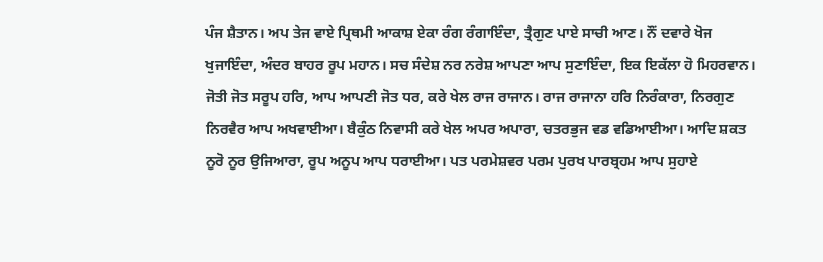ਪੰਜ ਸ਼ੈਤਾਨ। ਅਪ ਤੇਜ ਵਾਏ ਪ੍ਰਿਥਮੀ ਆਕਾਸ਼ ਏਕਾ ਰੰਗ ਰੰਗਾਇੰਦਾ, ਤ੍ਰੈਗੁਣ ਪਾਏ ਸਾਚੀ ਆਣ। ਨੌਂ ਦਵਾਰੇ ਖੋਜ ਖੁਜਾਇੰਦਾ, ਅੰਦਰ ਬਾਹਰ ਰੂਪ ਮਹਾਨ। ਸਚ ਸੰਦੇਸ਼ ਨਰ ਨਰੇਸ਼ ਆਪਣਾ ਆਪ ਸੁਣਾਇੰਦਾ, ਇਕ ਇਕੱਲਾ ਹੋ ਮਿਹਰਵਾਨ। ਜੋਤੀ ਜੋਤ ਸਰੂਪ ਹਰਿ, ਆਪ ਆਪਣੀ ਜੋਤ ਧਰ, ਕਰੇ ਖੇਲ ਰਾਜ ਰਾਜਾਨ। ਰਾਜ ਰਾਜਾਨਾ ਹਰਿ ਨਿਰੰਕਾਰਾ, ਨਿਰਗੁਣ ਨਿਰਵੈਰ ਆਪ ਅਖਵਾਈਆ। ਬੈਕੁੰਠ ਨਿਵਾਸੀ ਕਰੇ ਖੇਲ ਅਪਰ ਅਪਾਰਾ, ਚਤਰਭੁਜ ਵਡ ਵਡਿਆਈਆ। ਆਦਿ ਸ਼ਕਤ ਨੂਰੋ ਨੂਰ ਉਜਿਆਰਾ, ਰੂਪ ਅਨੂਪ ਆਪ ਧਰਾਈਆ। ਪਤ ਪਰਮੇਸ਼ਵਰ ਪਰਮ ਪੁਰਖ ਪਾਰਬ੍ਰਹਮ ਆਪ ਸੁਹਾਏ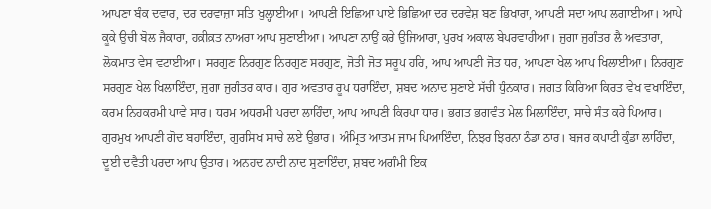ਆਪਣਾ ਬੰਕ ਦਵਾਰ, ਦਰ ਦਰਵਾਜ਼ਾ ਸਤਿ ਖੁਲ੍ਹਾਈਆ। ਆਪਣੀ ਇਛਿਆ ਪਾਏ ਭਿਛਿਆ ਦਰ ਦਰਵੇਸ਼ ਬਣ ਭਿਖਾਰਾ, ਆਪਣੀ ਸਦਾ ਆਪ ਲਗਾਈਆ। ਆਪੇ ਕੂਕੇ ਉਚੀ ਬੋਲ ਜੈਕਾਰਾ, ਹਕ਼ੀਕ਼ਤ ਨਾਅਰਾ ਆਪ ਸੁਣਾਈਆ। ਆਪਣਾ ਨਾਉਂ ਕਰੇ ਉਜਿਆਰਾ, ਪੁਰਖ ਅਕਾਲ ਬੇਪਰਵਾਹੀਆ। ਜੁਗਾ ਜੁਗੰਤਰ ਲੈ ਅਵਤਾਰਾ, ਲੋਕਮਾਤ ਵੇਸ ਵਟਾਈਆ। ਸਰਗੁਣ ਨਿਰਗੁਣ ਨਿਰਗੁਣ ਸਰਗੁਣ, ਜੋਤੀ ਜੋਤ ਸਰੂਪ ਹਰਿ, ਆਪ ਆਪਣੀ ਜੋਤ ਧਰ, ਆਪਣਾ ਖੇਲ ਆਪ ਖਿਲਾਈਆ। ਨਿਰਗੁਣ ਸਰਗੁਣ ਖੇਲ ਖਿਲਾਇੰਦਾ, ਜੁਗਾ ਜੁਗੰਤਰ ਕਾਰ। ਗੁਰ ਅਵਤਾਰ ਰੂਪ ਧਰਾਇੰਦਾ, ਸ਼ਬਦ ਅਨਾਦ ਸੁਣਾਏ ਸੱਚੀ ਧੁੰਨਕਾਰ। ਜਗਤ ਕਿਰਿਆ ਕਿਰਤ ਵੇਖ ਵਖਾਇੰਦਾ, ਕਰਮ ਨਿਹਕਰਮੀ ਪਾਵੇ ਸਾਰ। ਧਰਮ ਅਧਰਮੀ ਪਰਦਾ ਲਾਹਿੰਦਾ, ਆਪ ਆਪਣੀ ਕਿਰਪਾ ਧਾਰ। ਭਗਤ ਭਗਵੰਤ ਮੇਲ ਮਿਲਾਇੰਦਾ, ਸਾਚੇ ਸੰਤ ਕਰੇ ਪਿਆਰ। ਗੁਰਮੁਖ ਆਪਣੀ ਗੋਦ ਬਹਾਇੰਦਾ, ਗੁਰਸਿਖ ਸਾਚੇ ਲਏ ਉਭਾਰ। ਅੰਮ੍ਰਿਤ ਆਤਮ ਜਾਮ ਪਿਆਇੰਦਾ, ਨਿਝਰ ਝਿਰਨਾ ਠੰਡਾ ਠਾਰ। ਬਜਰ ਕਪਾਟੀ ਕੁੰਡਾ ਲਾਹਿੰਦਾ, ਦੂਈ ਦਵੈਤੀ ਪਰਦਾ ਆਪ ਉਤਾਰ। ਅਨਹਦ ਨਾਦੀ ਨਾਦ ਸੁਣਾਇੰਦਾ, ਸ਼ਬਦ ਅਗੰਮੀ ਇਕ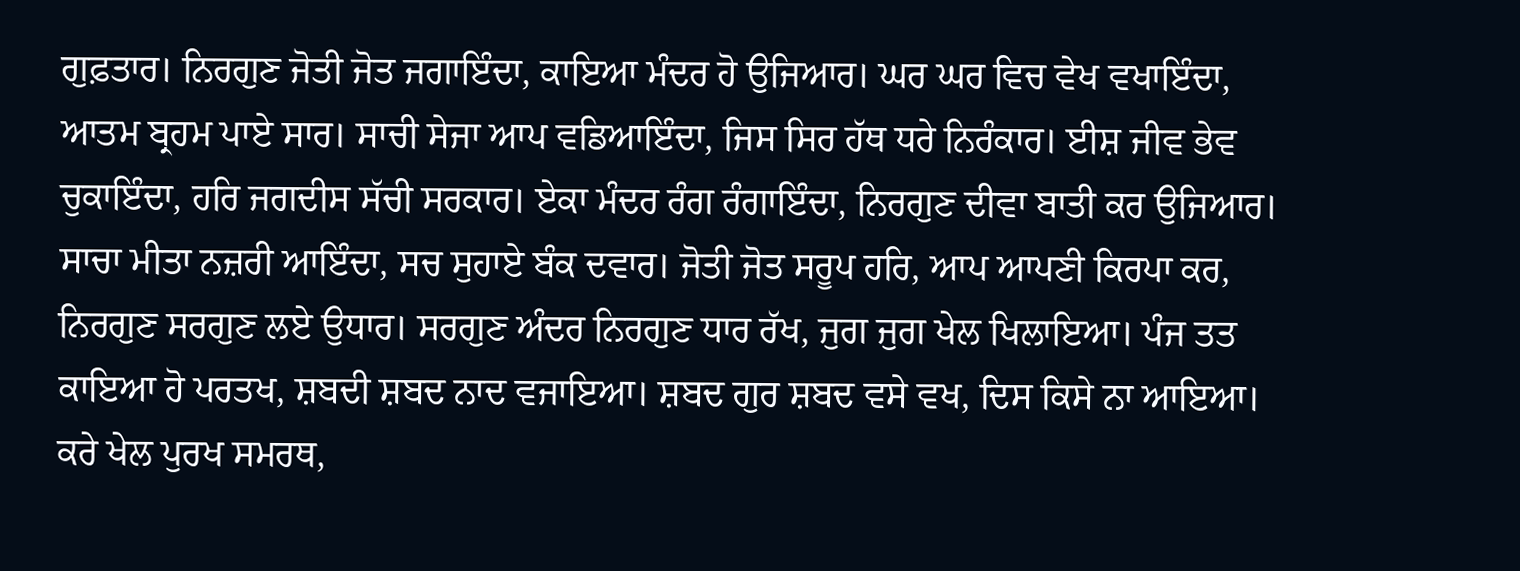ਗੁਫ਼ਤਾਰ। ਨਿਰਗੁਣ ਜੋਤੀ ਜੋਤ ਜਗਾਇੰਦਾ, ਕਾਇਆ ਮੰਦਰ ਹੋ ਉਜਿਆਰ। ਘਰ ਘਰ ਵਿਚ ਵੇਖ ਵਖਾਇੰਦਾ, ਆਤਮ ਬ੍ਰਹਮ ਪਾਏ ਸਾਰ। ਸਾਚੀ ਸੇਜਾ ਆਪ ਵਡਿਆਇੰਦਾ, ਜਿਸ ਸਿਰ ਹੱਥ ਧਰੇ ਨਿਰੰਕਾਰ। ਈਸ਼ ਜੀਵ ਭੇਵ ਚੁਕਾਇੰਦਾ, ਹਰਿ ਜਗਦੀਸ ਸੱਚੀ ਸਰਕਾਰ। ਏਕਾ ਮੰਦਰ ਰੰਗ ਰੰਗਾਇੰਦਾ, ਨਿਰਗੁਣ ਦੀਵਾ ਬਾਤੀ ਕਰ ਉਜਿਆਰ। ਸਾਚਾ ਮੀਤਾ ਨਜ਼ਰੀ ਆਇੰਦਾ, ਸਚ ਸੁਹਾਏ ਬੰਕ ਦਵਾਰ। ਜੋਤੀ ਜੋਤ ਸਰੂਪ ਹਰਿ, ਆਪ ਆਪਣੀ ਕਿਰਪਾ ਕਰ, ਨਿਰਗੁਣ ਸਰਗੁਣ ਲਏ ਉਧਾਰ। ਸਰਗੁਣ ਅੰਦਰ ਨਿਰਗੁਣ ਧਾਰ ਰੱਖ, ਜੁਗ ਜੁਗ ਖੇਲ ਖਿਲਾਇਆ। ਪੰਜ ਤਤ ਕਾਇਆ ਹੋ ਪਰਤਖ, ਸ਼ਬਦੀ ਸ਼ਬਦ ਨਾਦ ਵਜਾਇਆ। ਸ਼ਬਦ ਗੁਰ ਸ਼ਬਦ ਵਸੇ ਵਖ, ਦਿਸ ਕਿਸੇ ਨਾ ਆਇਆ। ਕਰੇ ਖੇਲ ਪੁਰਖ ਸਮਰਥ,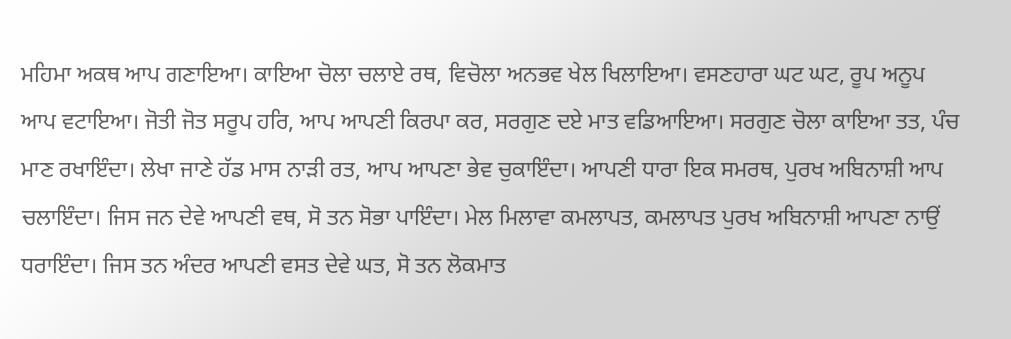ਮਹਿਮਾ ਅਕਥ ਆਪ ਗਣਾਇਆ। ਕਾਇਆ ਚੋਲਾ ਚਲਾਏ ਰਥ, ਵਿਚੋਲਾ ਅਨਭਵ ਖੇਲ ਖਿਲਾਇਆ। ਵਸਣਹਾਰਾ ਘਟ ਘਟ, ਰੂਪ ਅਨੂਪ ਆਪ ਵਟਾਇਆ। ਜੋਤੀ ਜੋਤ ਸਰੂਪ ਹਰਿ, ਆਪ ਆਪਣੀ ਕਿਰਪਾ ਕਰ, ਸਰਗੁਣ ਦਏ ਮਾਤ ਵਡਿਆਇਆ। ਸਰਗੁਣ ਚੋਲਾ ਕਾਇਆ ਤਤ, ਪੰਚ ਮਾਣ ਰਖਾਇੰਦਾ। ਲੇਖਾ ਜਾਣੇ ਹੱਡ ਮਾਸ ਨਾੜੀ ਰਤ, ਆਪ ਆਪਣਾ ਭੇਵ ਚੁਕਾਇੰਦਾ। ਆਪਣੀ ਧਾਰਾ ਇਕ ਸਮਰਥ, ਪੁਰਖ ਅਬਿਨਾਸ਼ੀ ਆਪ ਚਲਾਇੰਦਾ। ਜਿਸ ਜਨ ਦੇਵੇ ਆਪਣੀ ਵਥ, ਸੋ ਤਨ ਸੋਭਾ ਪਾਇੰਦਾ। ਮੇਲ ਮਿਲਾਵਾ ਕਮਲਾਪਤ, ਕਮਲਾਪਤ ਪੁਰਖ ਅਬਿਨਾਸ਼ੀ ਆਪਣਾ ਨਾਉਂ ਧਰਾਇੰਦਾ। ਜਿਸ ਤਨ ਅੰਦਰ ਆਪਣੀ ਵਸਤ ਦੇਵੇ ਘਤ, ਸੋ ਤਨ ਲੋਕਮਾਤ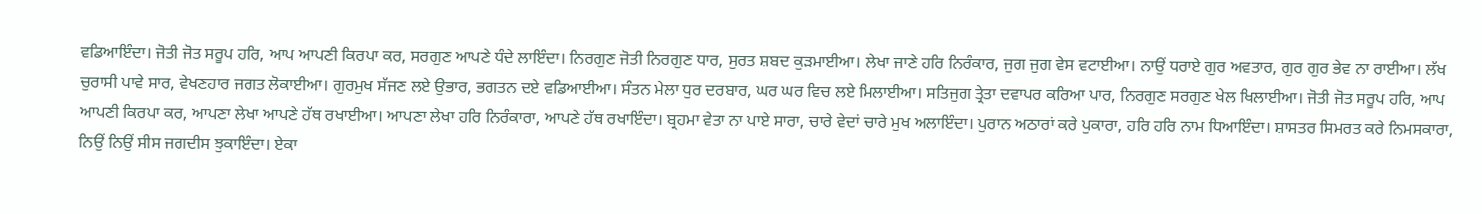ਵਡਿਆਇੰਦਾ। ਜੋਤੀ ਜੋਤ ਸਰੂਪ ਹਰਿ, ਆਪ ਆਪਣੀ ਕਿਰਪਾ ਕਰ, ਸਰਗੁਣ ਆਪਣੇ ਧੰਦੇ ਲਾਇੰਦਾ। ਨਿਰਗੁਣ ਜੋਤੀ ਨਿਰਗੁਣ ਧਾਰ, ਸੁਰਤ ਸ਼ਬਦ ਕੁੜਮਾਈਆ। ਲੇਖਾ ਜਾਣੇ ਹਰਿ ਨਿਰੰਕਾਰ, ਜੁਗ ਜੁਗ ਵੇਸ ਵਟਾਈਆ। ਨਾਉਂ ਧਰਾਏ ਗੁਰ ਅਵਤਾਰ, ਗੁਰ ਗੁਰ ਭੇਵ ਨਾ ਰਾਈਆ। ਲੱਖ ਚੁਰਾਸੀ ਪਾਵੇ ਸਾਰ, ਵੇਖਣਹਾਰ ਜਗਤ ਲੋਕਾਈਆ। ਗੁਰਮੁਖ ਸੱਜਣ ਲਏ ਉਭਾਰ, ਭਗਤਨ ਦਏ ਵਡਿਆਈਆ। ਸੰਤਨ ਮੇਲਾ ਧੁਰ ਦਰਬਾਰ, ਘਰ ਘਰ ਵਿਚ ਲਏ ਮਿਲਾਈਆ। ਸਤਿਜੁਗ ਤ੍ਰੇਤਾ ਦਵਾਪਰ ਕਰਿਆ ਪਾਰ, ਨਿਰਗੁਣ ਸਰਗੁਣ ਖੇਲ ਖਿਲਾਈਆ। ਜੋਤੀ ਜੋਤ ਸਰੂਪ ਹਰਿ, ਆਪ ਆਪਣੀ ਕਿਰਪਾ ਕਰ, ਆਪਣਾ ਲੇਖਾ ਆਪਣੇ ਹੱਥ ਰਖਾਈਆ। ਆਪਣਾ ਲੇਖਾ ਹਰਿ ਨਿਰੰਕਾਰਾ, ਆਪਣੇ ਹੱਥ ਰਖਾਇੰਦਾ। ਬ੍ਰਹਮਾ ਵੇਤਾ ਨਾ ਪਾਏ ਸਾਰਾ, ਚਾਰੇ ਵੇਦਾਂ ਚਾਰੇ ਮੁਖ ਅਲਾਇੰਦਾ। ਪੁਰਾਨ ਅਠਾਰਾਂ ਕਰੇ ਪੁਕਾਰਾ, ਹਰਿ ਹਰਿ ਨਾਮ ਧਿਆਇੰਦਾ। ਸ਼ਾਸਤਰ ਸਿਮਰਤ ਕਰੇ ਨਿਮਸਕਾਰਾ, ਨਿਉਂ ਨਿਉਂ ਸੀਸ ਜਗਦੀਸ ਝੁਕਾਇੰਦਾ। ਏਕਾ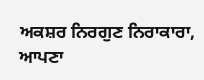ਅਕਸ਼ਰ ਨਿਰਗੁਣ ਨਿਰਾਕਾਰਾ, ਆਪਣਾ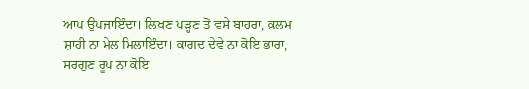ਆਪ ਉਪਜਾਇੰਦਾ। ਲਿਖਣ ਪੜ੍ਹਣ ਤੋਂ ਵਸੇ ਬਾਹਰਾ, ਕ਼ਲਮ ਸ਼ਾਹੀ ਨਾ ਮੇਲ ਮਿਲਾਇੰਦਾ। ਕਾਗਦ ਦੇਵੇ ਨਾ ਕੋਇ ਭਾਰਾ, ਸਰਗੁਣ ਰੂਪ ਨਾ ਕੋਇ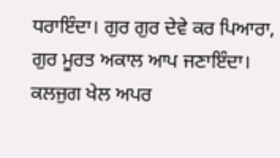ਧਰਾਇੰਦਾ। ਗੁਰ ਗੁਰ ਦੇਵੇ ਕਰ ਪਿਆਰਾ, ਗੁਰ ਮੂਰਤ ਅਕਾਲ ਆਪ ਜਣਾਇੰਦਾ। ਕਲਜੁਗ ਖੇਲ ਅਪਰ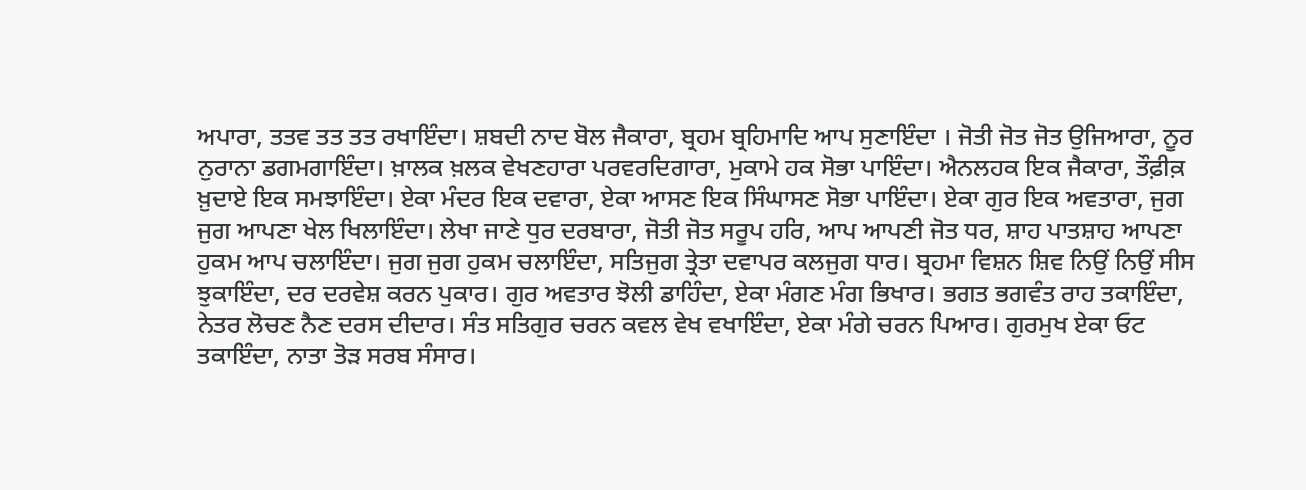ਅਪਾਰਾ, ਤਤਵ ਤਤ ਤਤ ਰਖਾਇੰਦਾ। ਸ਼ਬਦੀ ਨਾਦ ਬੋਲ ਜੈਕਾਰਾ, ਬ੍ਰਹਮ ਬ੍ਰਹਿਮਾਦਿ ਆਪ ਸੁਣਾਇੰਦਾ । ਜੋਤੀ ਜੋਤ ਜੋਤ ਉਜਿਆਰਾ, ਨੂਰ ਨੁਰਾਨਾ ਡਗਮਗਾਇੰਦਾ। ਖ਼ਾਲਕ ਖ਼ਲਕ ਵੇਖਣਹਾਰਾ ਪਰਵਰਦਿਗਾਰਾ, ਮੁਕਾਮੇ ਹਕ ਸੋਭਾ ਪਾਇੰਦਾ। ਐਨਲਹਕ ਇਕ ਜੈਕਾਰਾ, ਤੌਫ਼ੀਕ਼ ਖ਼ੁਦਾਏ ਇਕ ਸਮਝਾਇੰਦਾ। ਏਕਾ ਮੰਦਰ ਇਕ ਦਵਾਰਾ, ਏਕਾ ਆਸਣ ਇਕ ਸਿੰਘਾਸਣ ਸੋਭਾ ਪਾਇੰਦਾ। ਏਕਾ ਗੁਰ ਇਕ ਅਵਤਾਰਾ, ਜੁਗ ਜੁਗ ਆਪਣਾ ਖੇਲ ਖਿਲਾਇੰਦਾ। ਲੇਖਾ ਜਾਣੇ ਧੁਰ ਦਰਬਾਰਾ, ਜੋਤੀ ਜੋਤ ਸਰੂਪ ਹਰਿ, ਆਪ ਆਪਣੀ ਜੋਤ ਧਰ, ਸ਼ਾਹ ਪਾਤਸ਼ਾਹ ਆਪਣਾ ਹੁਕਮ ਆਪ ਚਲਾਇੰਦਾ। ਜੁਗ ਜੁਗ ਹੁਕਮ ਚਲਾਇੰਦਾ, ਸਤਿਜੁਗ ਤ੍ਰੇਤਾ ਦਵਾਪਰ ਕਲਜੁਗ ਧਾਰ। ਬ੍ਰਹਮਾ ਵਿਸ਼ਨ ਸ਼ਿਵ ਨਿਉਂ ਨਿਉਂ ਸੀਸ ਝੁਕਾਇੰਦਾ, ਦਰ ਦਰਵੇਸ਼ ਕਰਨ ਪੁਕਾਰ। ਗੁਰ ਅਵਤਾਰ ਝੋਲੀ ਡਾਹਿੰਦਾ, ਏਕਾ ਮੰਗਣ ਮੰਗ ਭਿਖਾਰ। ਭਗਤ ਭਗਵੰਤ ਰਾਹ ਤਕਾਇੰਦਾ, ਨੇਤਰ ਲੋਚਣ ਨੈਣ ਦਰਸ ਦੀਦਾਰ। ਸੰਤ ਸਤਿਗੁਰ ਚਰਨ ਕਵਲ ਵੇਖ ਵਖਾਇੰਦਾ, ਏਕਾ ਮੰਗੇ ਚਰਨ ਪਿਆਰ। ਗੁਰਮੁਖ ਏਕਾ ਓਟ ਤਕਾਇੰਦਾ, ਨਾਤਾ ਤੋੜ ਸਰਬ ਸੰਸਾਰ।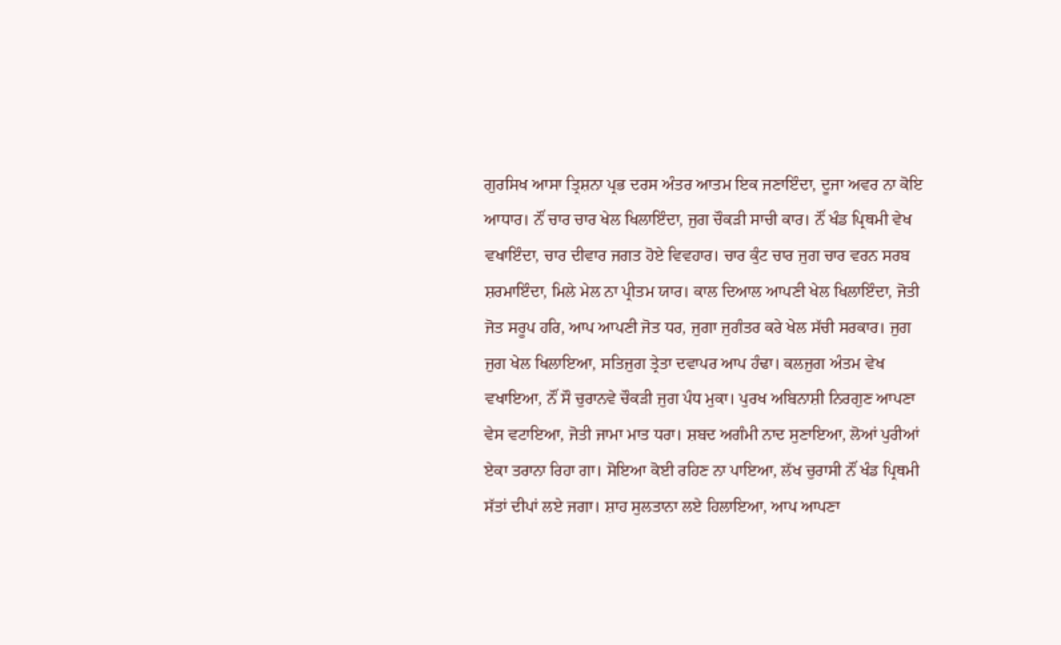ਗੁਰਸਿਖ ਆਸਾ ਤ੍ਰਿਸ਼ਨਾ ਪ੍ਰਭ ਦਰਸ ਅੰਤਰ ਆਤਮ ਇਕ ਜਣਾਇੰਦਾ, ਦੂਜਾ ਅਵਰ ਨਾ ਕੋਇ ਆਧਾਰ। ਨੌਂ ਚਾਰ ਚਾਰ ਖੇਲ ਖਿਲਾਇੰਦਾ, ਜੁਗ ਚੌਕੜੀ ਸਾਚੀ ਕਾਰ। ਨੌਂ ਖੰਡ ਪ੍ਰਿਥਮੀ ਵੇਖ ਵਖਾਇੰਦਾ, ਚਾਰ ਦੀਵਾਰ ਜਗਤ ਹੋਏ ਵਿਵਹਾਰ। ਚਾਰ ਕੁੰਟ ਚਾਰ ਜੁਗ ਚਾਰ ਵਰਨ ਸਰਬ ਸ਼ਰਮਾਇੰਦਾ, ਮਿਲੇ ਮੇਲ ਨਾ ਪ੍ਰੀਤਮ ਯਾਰ। ਕਾਲ ਦਿਆਲ ਆਪਣੀ ਖੇਲ ਖਿਲਾਇੰਦਾ, ਜੋਤੀ ਜੋਤ ਸਰੂਪ ਹਰਿ, ਆਪ ਆਪਣੀ ਜੋਤ ਧਰ, ਜੁਗਾ ਜੁਗੰਤਰ ਕਰੇ ਖੇਲ ਸੱਚੀ ਸਰਕਾਰ। ਜੁਗ ਜੁਗ ਖੇਲ ਖਿਲਾਇਆ, ਸਤਿਜੁਗ ਤ੍ਰੇਤਾ ਦਵਾਪਰ ਆਪ ਹੰਢਾ। ਕਲਜੁਗ ਅੰਤਮ ਵੇਖ ਵਖਾਇਆ, ਨੌਂ ਸੌ ਚੁਰਾਨਵੇ ਚੌਕੜੀ ਜੁਗ ਪੰਧ ਮੁਕਾ। ਪੁਰਖ ਅਬਿਨਾਸ਼ੀ ਨਿਰਗੁਣ ਆਪਣਾ ਵੇਸ ਵਟਾਇਆ, ਜੋਤੀ ਜਾਮਾ ਮਾਤ ਧਰਾ। ਸ਼ਬਦ ਅਗੰਮੀ ਨਾਦ ਸੁਣਾਇਆ, ਲੋਆਂ ਪੁਰੀਆਂ ਏਕਾ ਤਰਾਨਾ ਰਿਹਾ ਗਾ। ਸੋਇਆ ਕੋਈ ਰਹਿਣ ਨਾ ਪਾਇਆ, ਲੱਖ ਚੁਰਾਸੀ ਨੌਂ ਖੰਡ ਪ੍ਰਿਥਮੀ ਸੱਤਾਂ ਦੀਪਾਂ ਲਏ ਜਗਾ। ਸ਼ਾਹ ਸੁਲਤਾਨਾ ਲਏ ਹਿਲਾਇਆ, ਆਪ ਆਪਣਾ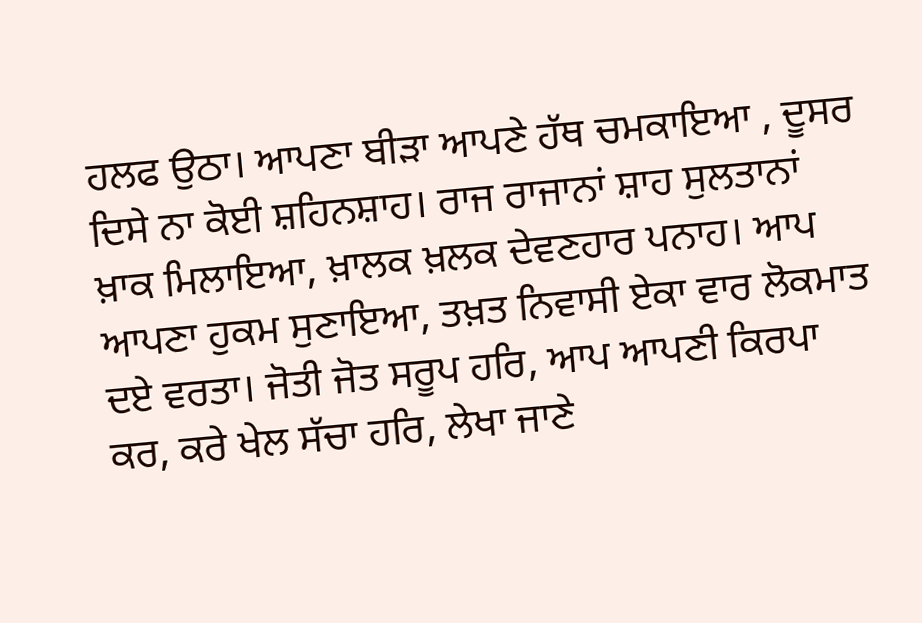ਹਲਫ ਉਠਾ। ਆਪਣਾ ਬੀੜਾ ਆਪਣੇ ਹੱਥ ਚਮਕਾਇਆ , ਦੂਸਰ ਦਿਸੇ ਨਾ ਕੋਈ ਸ਼ਹਿਨਸ਼ਾਹ। ਰਾਜ ਰਾਜਾਨਾਂ ਸ਼ਾਹ ਸੁਲਤਾਨਾਂ ਖ਼ਾਕ ਮਿਲਾਇਆ, ਖ਼ਾਲਕ ਖ਼ਲਕ ਦੇਵਣਹਾਰ ਪਨਾਹ। ਆਪ ਆਪਣਾ ਹੁਕਮ ਸੁਣਾਇਆ, ਤਖ਼ਤ ਨਿਵਾਸੀ ਏਕਾ ਵਾਰ ਲੋਕਮਾਤ ਦਏ ਵਰਤਾ। ਜੋਤੀ ਜੋਤ ਸਰੂਪ ਹਰਿ, ਆਪ ਆਪਣੀ ਕਿਰਪਾ ਕਰ, ਕਰੇ ਖੇਲ ਸੱਚਾ ਹਰਿ, ਲੇਖਾ ਜਾਣੇ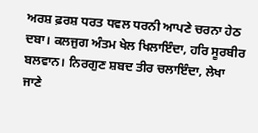ਅਰਸ਼ ਫ਼ਰਸ਼ ਧਰਤ ਧਵਲ ਧਰਨੀ ਆਪਣੇ ਚਰਨਾ ਹੇਠ ਦਬਾ। ਕਲਜੁਗ ਅੰਤਮ ਖੇਲ ਖਿਲਾਇੰਦਾ, ਹਰਿ ਸੂਰਬੀਰ ਬਲਵਾਨ। ਨਿਰਗੁਣ ਸ਼ਬਦ ਤੀਰ ਚਲਾਇੰਦਾ, ਲੇਖਾ ਜਾਣੇ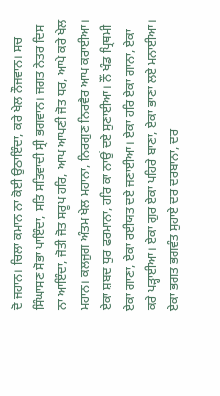ਦੋ ਜਹਾਨ। ਚਿਲਾ ਕਮਾਨ ਨਾ ਕੋਈ ਉਠਾਇੰਦਾ, ਕਰੇ ਖੇਲ ਨੌਜਵਾਨ। ਸਚ ਸਿੰਘਾਸਣ ਸੋਭਾ ਪਾਇੰਦਾ, ਸਤਿ ਸਤਿਵਾਦੀ ਸ੍ਰੀ ਭਗਵਾਨ। ਜਗਤ ਨੇਤਰ ਦਿਸ ਨਾ ਆਇੰਦਾ, ਜੋਤੀ ਜੋਤ ਸਰੂਪ ਹਰਿ, ਆਪ ਆਪਣੀ ਜੋਤ ਧਰ, ਆਪੇ ਕਰੇ ਖੇਲ ਮਹਾਨ। ਕਲਜੁਗ ਅੰਤਮ ਖੇਲ ਮਹਾਨਾ, ਨਿਰਗੁਣ ਨਿਰਵੈਰ ਆਪ ਕਰਾਈਆ। ਏਕਾ ਸ਼ਬਦ ਧੁਰ ਫਰਮਾਨਾ, ਹਰਿ ਕਾ ਨਾਉਂ ਦਏ ਸੁਣਾਈਆ। ਨੌਂ ਖੰਡ ਪ੍ਰਿਥਮੀ ਏਕਾ ਗਾਣਾ, ਏਕਾ ਰਈਯਤ ਦਏ ਜਣਾਈਆ। ਏਕਾ ਹਰਿ ਏਕਾ ਗਾਨਾ, ਏਕਾ ਕਰੇ ਪੜ੍ਹਾਈਆ। ਏਕਾ ਗੁਰ ਏਕਾ ਪਹਿਰੇ ਬਾਣਾ, ਏਕਾ ਭਾਣਾ ਲਏ ਮਨਾਈਆ। ਏਕਾ ਭਗਤ ਭਗਵੰਤ ਸੁਹਾਏ ਦਰ ਦਰਬਾਨਾ, ਦਰ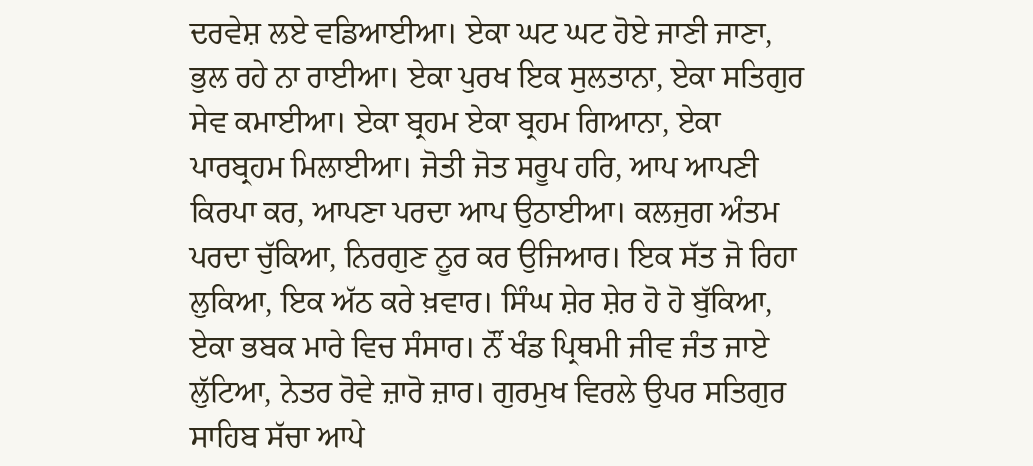ਦਰਵੇਸ਼ ਲਏ ਵਡਿਆਈਆ। ਏਕਾ ਘਟ ਘਟ ਹੋਏ ਜਾਣੀ ਜਾਣਾ, ਭੁਲ ਰਹੇ ਨਾ ਰਾਈਆ। ਏਕਾ ਪੁਰਖ ਇਕ ਸੁਲਤਾਨਾ, ਏਕਾ ਸਤਿਗੁਰ ਸੇਵ ਕਮਾਈਆ। ਏਕਾ ਬ੍ਰਹਮ ਏਕਾ ਬ੍ਰਹਮ ਗਿਆਨਾ, ਏਕਾ ਪਾਰਬ੍ਰਹਮ ਮਿਲਾਈਆ। ਜੋਤੀ ਜੋਤ ਸਰੂਪ ਹਰਿ, ਆਪ ਆਪਣੀ ਕਿਰਪਾ ਕਰ, ਆਪਣਾ ਪਰਦਾ ਆਪ ਉਠਾਈਆ। ਕਲਜੁਗ ਅੰਤਮ ਪਰਦਾ ਚੁੱਕਿਆ, ਨਿਰਗੁਣ ਨੂਰ ਕਰ ਉਜਿਆਰ। ਇਕ ਸੱਤ ਜੋ ਰਿਹਾ ਲੁਕਿਆ, ਇਕ ਅੱਠ ਕਰੇ ਖ਼ਵਾਰ। ਸਿੰਘ ਸ਼ੇਰ ਸ਼ੇਰ ਹੋ ਹੋ ਬੁੱਕਿਆ, ਏਕਾ ਭਬਕ ਮਾਰੇ ਵਿਚ ਸੰਸਾਰ। ਨੌਂ ਖੰਡ ਪ੍ਰਿਥਮੀ ਜੀਵ ਜੰਤ ਜਾਏ ਲੁੱਟਿਆ, ਨੇਤਰ ਰੋਵੇ ਜ਼ਾਰੋ ਜ਼ਾਰ। ਗੁਰਮੁਖ ਵਿਰਲੇ ਉਪਰ ਸਤਿਗੁਰ ਸਾਹਿਬ ਸੱਚਾ ਆਪੇ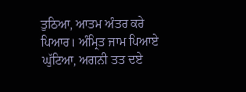ਤੁਠਿਆ, ਆਤਮ ਅੰਤਰ ਕਰੇ ਪਿਆਰ। ਅੰਮ੍ਰਿਤ ਜਾਮ ਪਿਆਏ ਘੁੱਟਿਆ, ਅਗਨੀ ਤਤ ਦਏ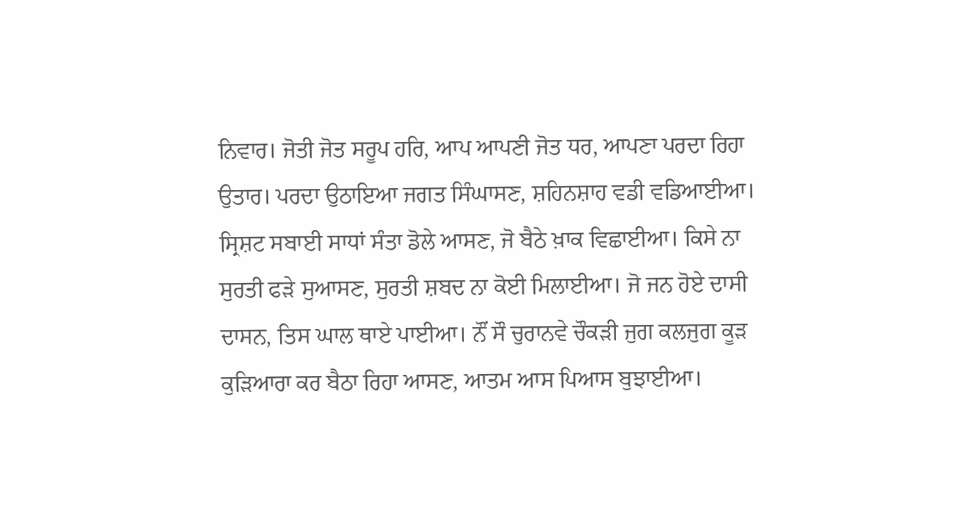ਨਿਵਾਰ। ਜੋਤੀ ਜੋਤ ਸਰੂਪ ਹਰਿ, ਆਪ ਆਪਣੀ ਜੋਤ ਧਰ, ਆਪਣਾ ਪਰਦਾ ਰਿਹਾ ਉਤਾਰ। ਪਰਦਾ ਉਠਾਇਆ ਜਗਤ ਸਿੰਘਾਸਣ, ਸ਼ਹਿਨਸ਼ਾਹ ਵਡੀ ਵਡਿਆਈਆ। ਸ੍ਰਿਸ਼ਟ ਸਬਾਈ ਸਾਧਾਂ ਸੰਤਾ ਡੋਲੇ ਆਸਣ, ਜੋ ਬੈਠੇ ਖ਼ਾਕ ਵਿਛਾਈਆ। ਕਿਸੇ ਨਾ ਸੁਰਤੀ ਫੜੇ ਸੁਆਸਣ, ਸੁਰਤੀ ਸ਼ਬਦ ਨਾ ਕੋਈ ਮਿਲਾਈਆ। ਜੋ ਜਨ ਹੋਏ ਦਾਸੀ ਦਾਸਨ, ਤਿਸ ਘਾਲ ਥਾਏ ਪਾਈਆ। ਨੌਂ ਸੌ ਚੁਰਾਨਵੇ ਚੌਕੜੀ ਜੁਗ ਕਲਜੁਗ ਕੂੜ ਕੁੜਿਆਰਾ ਕਰ ਬੈਠਾ ਰਿਹਾ ਆਸਣ, ਆਤਮ ਆਸ ਪਿਆਸ ਬੁਝਾਈਆ।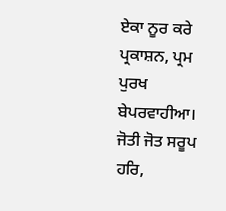ਏਕਾ ਨੂਰ ਕਰੇ ਪ੍ਰਕਾਸ਼ਨ, ਪ੍ਰਮ ਪੁਰਖ ਬੇਪਰਵਾਹੀਆ। ਜੋਤੀ ਜੋਤ ਸਰੂਪ ਹਰਿ,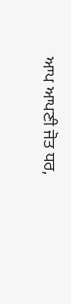ਆਪ ਆਪਣੀ ਜੋਤ ਧਰ,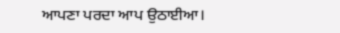ਆਪਣਾ ਪਰਦਾ ਆਪ ਉਠਾਈਆ।